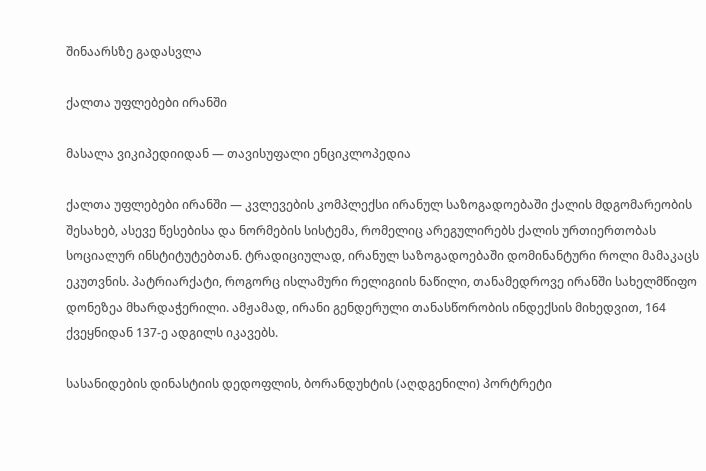შინაარსზე გადასვლა

ქალთა უფლებები ირანში

მასალა ვიკიპედიიდან — თავისუფალი ენციკლოპედია

ქალთა უფლებები ირანში — კვლევების კომპლექსი ირანულ საზოგადოებაში ქალის მდგომარეობის შესახებ, ასევე წესებისა და ნორმების სისტემა, რომელიც არეგულირებს ქალის ურთიერთობას სოციალურ ინსტიტუტებთან. ტრადიციულად, ირანულ საზოგადოებაში დომინანტური როლი მამაკაცს ეკუთვნის. პატრიარქატი, როგორც ისლამური რელიგიის ნაწილი, თანამედროვე ირანში სახელმწიფო დონეზეა მხარდაჭერილი. ამჟამად, ირანი გენდერული თანასწორობის ინდექსის მიხედვით, 164 ქვეყნიდან 137-ე ადგილს იკავებს.

სასანიდების დინასტიის დედოფლის, ბორანდუხტის (აღდგენილი) პორტრეტი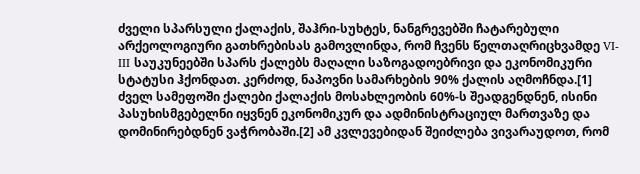ძველი სპარსული ქალაქის, შაჰრი-სუხტეს, ნანგრევებში ჩატარებული არქეოლოგიური გათხრებისას გამოვლინდა, რომ ჩვენს წელთაღრიცხვამდე VI-III საუკუნეებში სპარს ქალებს მაღალი საზოგადოებრივი და ეკონომიკური სტატუსი ჰქონდათ. კერძოდ, ნაპოვნი სამარხების 90% ქალის აღმოჩნდა.[1] ძველ სამეფოში ქალები ქალაქის მოსახლეობის 60%-ს შეადგენდნენ, ისინი პასუხისმგებელნი იყვნენ ეკონომიკურ და ადმინისტრაციულ მართვაზე და დომინირებდნენ ვაჭრობაში.[2] ამ კვლევებიდან შეიძლება ვივარაუდოთ, რომ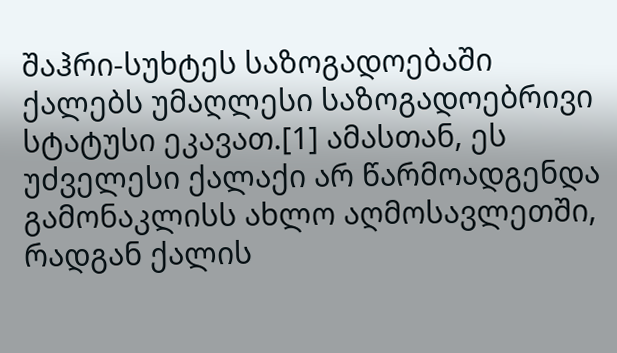შაჰრი-სუხტეს საზოგადოებაში ქალებს უმაღლესი საზოგადოებრივი სტატუსი ეკავათ.[1] ამასთან, ეს უძველესი ქალაქი არ წარმოადგენდა გამონაკლისს ახლო აღმოსავლეთში, რადგან ქალის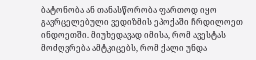ბატონობა ან თანასწორობა ფართოდ იყო გავრცელებული ვედიზმის ეპოქაში ჩრდილოეთ ინდოეთში. მიუხედავად იმისა, რომ ავესტას მოძღვრება ამტკიცებს, რომ ქალი უნდა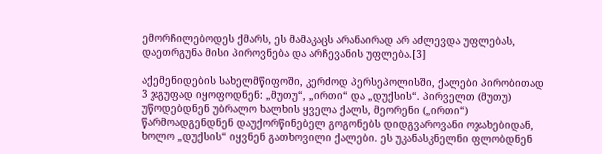ემორჩილებოდეს ქმარს, ეს მამაკაცს არანაირად არ აძლევდა უფლებას, დაეთრგუნა მისი პიროვნება და არჩევანის უფლება.[3]

აქემენიდების სახელმწიფოში, კერძოდ პერსეპოლისში, ქალები პირობითად 3 ჯგუფად იყოფოდნენ: „მუთუ“, „ირთი“ და „დუქსის“. პირველთ (მუთუ) უწოდებდნენ უბრალო ხალხის ყველა ქალს, მეორენი („ირთი“) წარმოადგენდნენ დაუქორწინებელ გოგონებს დიდგვაროვანი ოჯახებიდან, ხოლო „დუქსის“ იყვნენ გათხოვილი ქალები. ეს უკანასკნელნი ფლობდნენ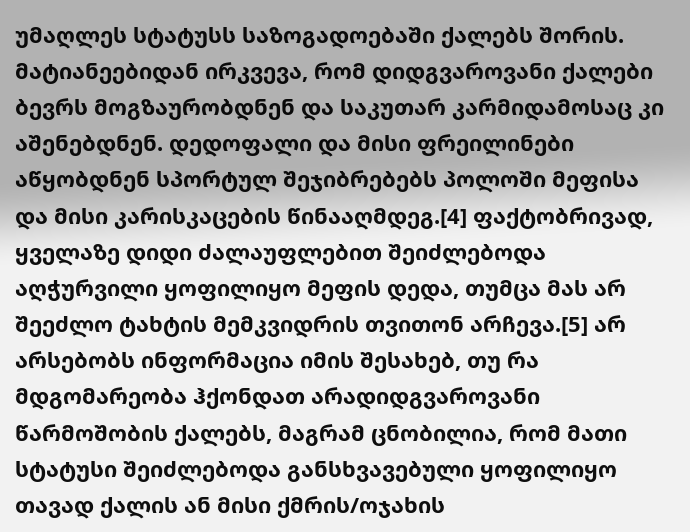უმაღლეს სტატუსს საზოგადოებაში ქალებს შორის. მატიანეებიდან ირკვევა, რომ დიდგვაროვანი ქალები ბევრს მოგზაურობდნენ და საკუთარ კარმიდამოსაც კი აშენებდნენ. დედოფალი და მისი ფრეილინები აწყობდნენ სპორტულ შეჯიბრებებს პოლოში მეფისა და მისი კარისკაცების წინააღმდეგ.[4] ფაქტობრივად, ყველაზე დიდი ძალაუფლებით შეიძლებოდა აღჭურვილი ყოფილიყო მეფის დედა, თუმცა მას არ შეეძლო ტახტის მემკვიდრის თვითონ არჩევა.[5] არ არსებობს ინფორმაცია იმის შესახებ, თუ რა მდგომარეობა ჰქონდათ არადიდგვაროვანი წარმოშობის ქალებს, მაგრამ ცნობილია, რომ მათი სტატუსი შეიძლებოდა განსხვავებული ყოფილიყო თავად ქალის ან მისი ქმრის/ოჯახის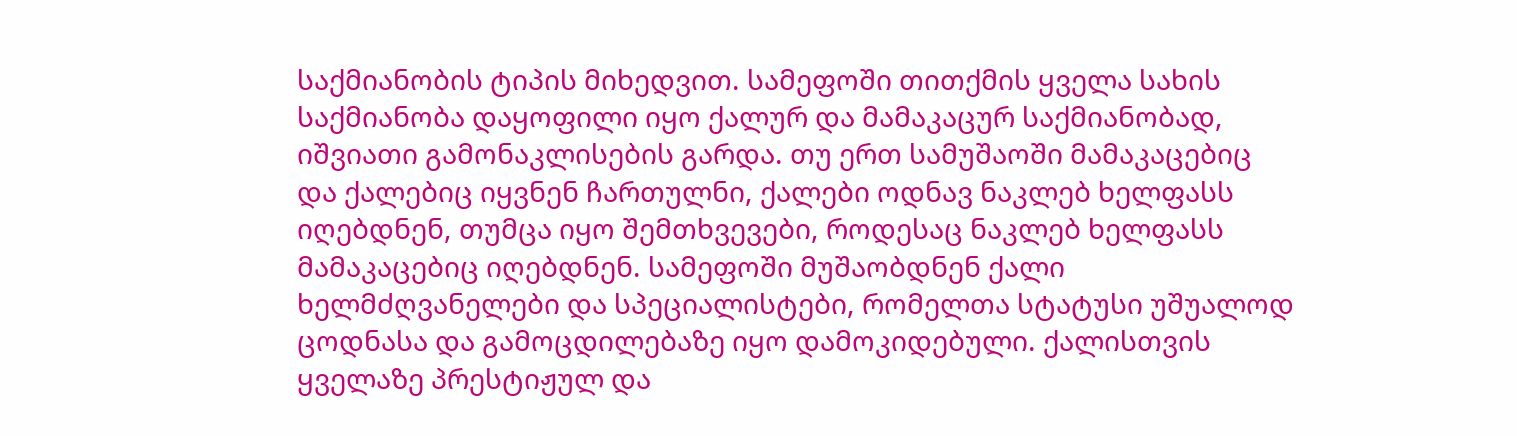საქმიანობის ტიპის მიხედვით. სამეფოში თითქმის ყველა სახის საქმიანობა დაყოფილი იყო ქალურ და მამაკაცურ საქმიანობად, იშვიათი გამონაკლისების გარდა. თუ ერთ სამუშაოში მამაკაცებიც და ქალებიც იყვნენ ჩართულნი, ქალები ოდნავ ნაკლებ ხელფასს იღებდნენ, თუმცა იყო შემთხვევები, როდესაც ნაკლებ ხელფასს მამაკაცებიც იღებდნენ. სამეფოში მუშაობდნენ ქალი ხელმძღვანელები და სპეციალისტები, რომელთა სტატუსი უშუალოდ ცოდნასა და გამოცდილებაზე იყო დამოკიდებული. ქალისთვის ყველაზე პრესტიჟულ და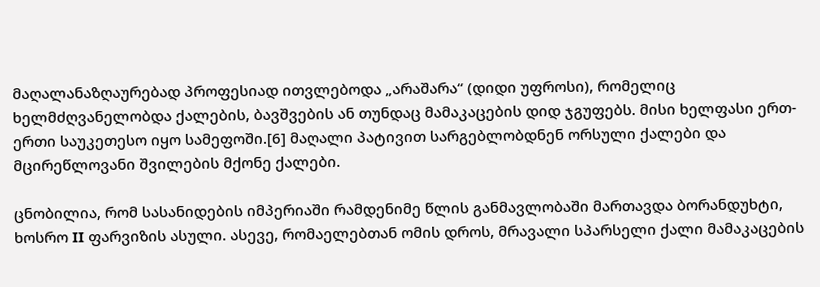მაღალანაზღაურებად პროფესიად ითვლებოდა „არაშარა“ (დიდი უფროსი), რომელიც ხელმძღვანელობდა ქალების, ბავშვების ან თუნდაც მამაკაცების დიდ ჯგუფებს. მისი ხელფასი ერთ-ერთი საუკეთესო იყო სამეფოში.[6] მაღალი პატივით სარგებლობდნენ ორსული ქალები და მცირეწლოვანი შვილების მქონე ქალები.

ცნობილია, რომ სასანიდების იმპერიაში რამდენიმე წლის განმავლობაში მართავდა ბორანდუხტი, ხოსრო II ფარვიზის ასული. ასევე, რომაელებთან ომის დროს, მრავალი სპარსელი ქალი მამაკაცების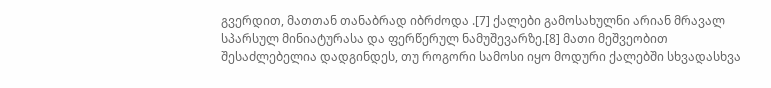გვერდით, მათთან თანაბრად იბრძოდა .[7] ქალები გამოსახულნი არიან მრავალ სპარსულ მინიატურასა და ფერწერულ ნამუშევარზე.[8] მათი მეშვეობით შესაძლებელია დადგინდეს, თუ როგორი სამოსი იყო მოდური ქალებში სხვადასხვა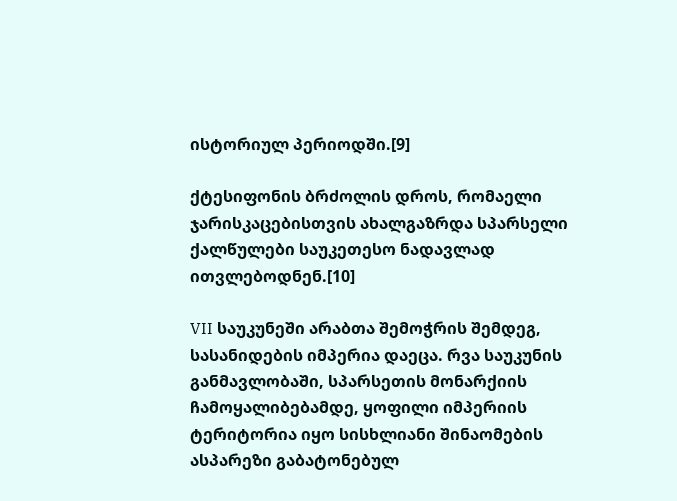ისტორიულ პერიოდში.[9]

ქტესიფონის ბრძოლის დროს, რომაელი ჯარისკაცებისთვის ახალგაზრდა სპარსელი ქალწულები საუკეთესო ნადავლად ითვლებოდნენ.[10]

VII საუკუნეში არაბთა შემოჭრის შემდეგ, სასანიდების იმპერია დაეცა. რვა საუკუნის განმავლობაში, სპარსეთის მონარქიის ჩამოყალიბებამდე, ყოფილი იმპერიის ტერიტორია იყო სისხლიანი შინაომების ასპარეზი გაბატონებულ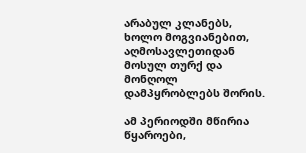არაბულ კლანებს, ხოლო მოგვიანებით, აღმოსავლეთიდან მოსულ თურქ და მონღოლ დამპყრობლებს შორის.

ამ პერიოდში მწირია წყაროები,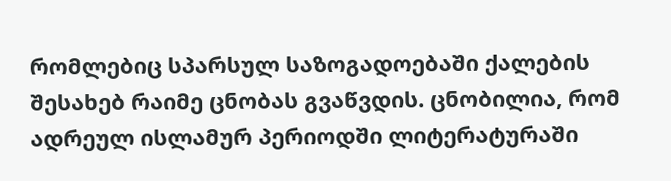რომლებიც სპარსულ საზოგადოებაში ქალების შესახებ რაიმე ცნობას გვაწვდის. ცნობილია, რომ ადრეულ ისლამურ პერიოდში ლიტერატურაში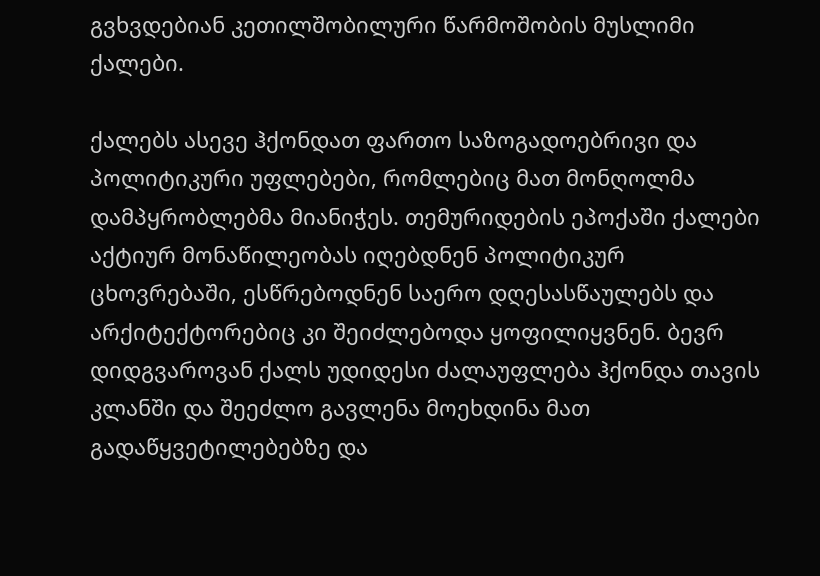გვხვდებიან კეთილშობილური წარმოშობის მუსლიმი ქალები.

ქალებს ასევე ჰქონდათ ფართო საზოგადოებრივი და პოლიტიკური უფლებები, რომლებიც მათ მონღოლმა დამპყრობლებმა მიანიჭეს. თემურიდების ეპოქაში ქალები აქტიურ მონაწილეობას იღებდნენ პოლიტიკურ ცხოვრებაში, ესწრებოდნენ საერო დღესასწაულებს და არქიტექტორებიც კი შეიძლებოდა ყოფილიყვნენ. ბევრ დიდგვაროვან ქალს უდიდესი ძალაუფლება ჰქონდა თავის კლანში და შეეძლო გავლენა მოეხდინა მათ გადაწყვეტილებებზე და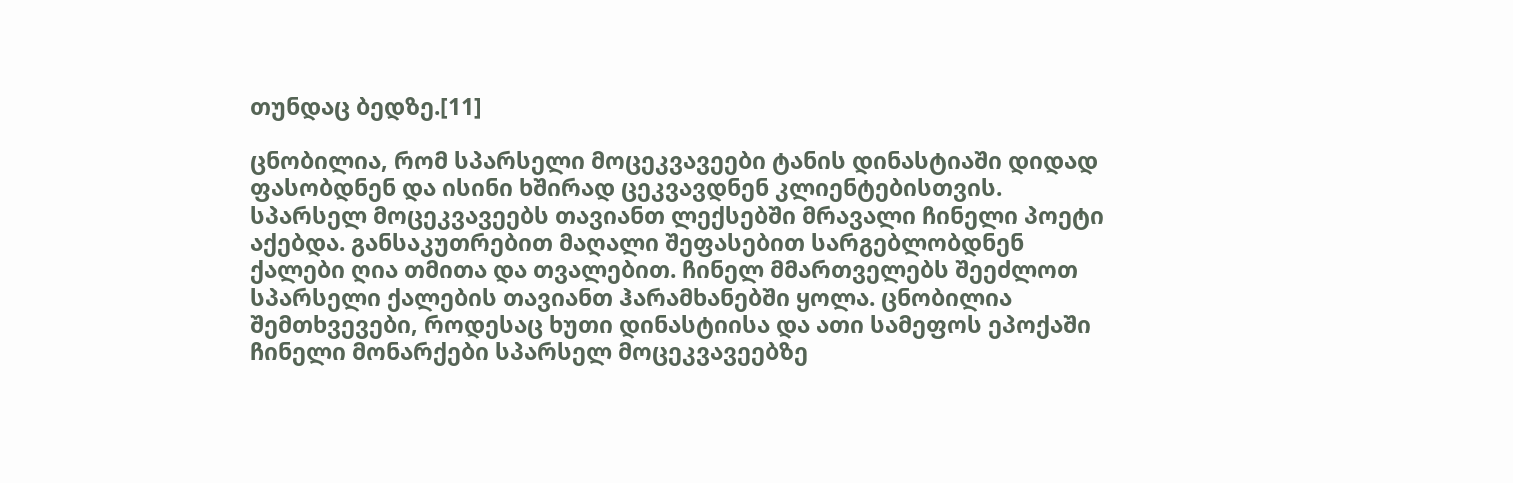თუნდაც ბედზე.[11]

ცნობილია, რომ სპარსელი მოცეკვავეები ტანის დინასტიაში დიდად ფასობდნენ და ისინი ხშირად ცეკვავდნენ კლიენტებისთვის. სპარსელ მოცეკვავეებს თავიანთ ლექსებში მრავალი ჩინელი პოეტი აქებდა. განსაკუთრებით მაღალი შეფასებით სარგებლობდნენ ქალები ღია თმითა და თვალებით. ჩინელ მმართველებს შეეძლოთ სპარსელი ქალების თავიანთ ჰარამხანებში ყოლა. ცნობილია შემთხვევები, როდესაც ხუთი დინასტიისა და ათი სამეფოს ეპოქაში ჩინელი მონარქები სპარსელ მოცეკვავეებზე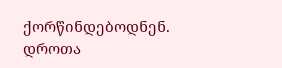ქორწინდებოდნენ. დროთა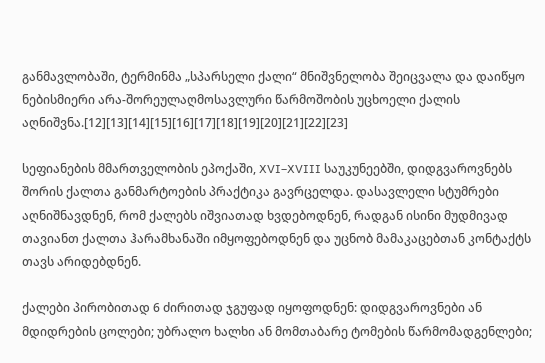განმავლობაში, ტერმინმა „სპარსელი ქალი“ მნიშვნელობა შეიცვალა და დაიწყო ნებისმიერი არა-შორეულაღმოსავლური წარმოშობის უცხოელი ქალის აღნიშვნა.[12][13][14][15][16][17][18][19][20][21][22][23]

სეფიანების მმართველობის ეპოქაში, XVI–XVIII საუკუნეებში, დიდგვაროვნებს შორის ქალთა განმარტოების პრაქტიკა გავრცელდა. დასავლელი სტუმრები აღნიშნავდნენ, რომ ქალებს იშვიათად ხვდებოდნენ, რადგან ისინი მუდმივად თავიანთ ქალთა ჰარამხანაში იმყოფებოდნენ და უცნობ მამაკაცებთან კონტაქტს თავს არიდებდნენ.

ქალები პირობითად 6 ძირითად ჯგუფად იყოფოდნენ: დიდგვაროვნები ან მდიდრების ცოლები; უბრალო ხალხი ან მომთაბარე ტომების წარმომადგენლები;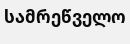სამრეწველო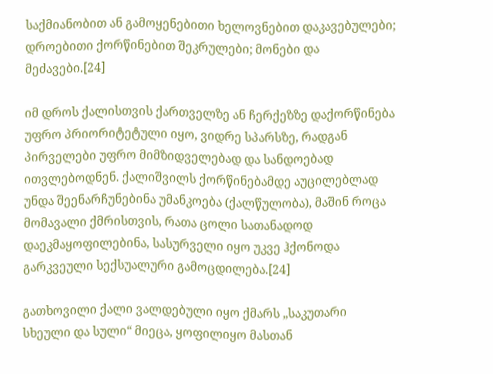საქმიანობით ან გამოყენებითი ხელოვნებით დაკავებულები; დროებითი ქორწინებით შეკრულები; მონები და მეძავები.[24]

იმ დროს ქალისთვის ქართველზე ან ჩერქეზზე დაქორწინება უფრო პრიორიტეტული იყო, ვიდრე სპარსზე, რადგან პირველები უფრო მიმზიდველებად და სანდოებად ითვლებოდნენ. ქალიშვილს ქორწინებამდე აუცილებლად უნდა შეენარჩუნებინა უმანკოება (ქალწულობა), მაშინ როცა მომავალი ქმრისთვის, რათა ცოლი სათანადოდ დაეკმაყოფილებინა, სასურველი იყო უკვე ჰქონოდა გარკვეული სექსუალური გამოცდილება.[24]

გათხოვილი ქალი ვალდებული იყო ქმარს „საკუთარი სხეული და სული“ მიეცა, ყოფილიყო მასთან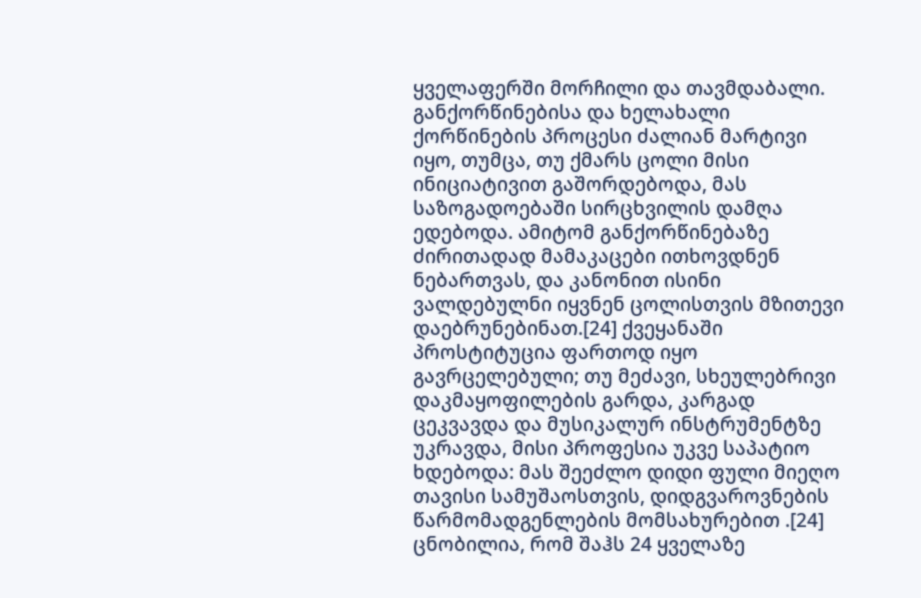ყველაფერში მორჩილი და თავმდაბალი. განქორწინებისა და ხელახალი ქორწინების პროცესი ძალიან მარტივი იყო, თუმცა, თუ ქმარს ცოლი მისი ინიციატივით გაშორდებოდა, მას საზოგადოებაში სირცხვილის დამღა ედებოდა. ამიტომ განქორწინებაზე ძირითადად მამაკაცები ითხოვდნენ ნებართვას, და კანონით ისინი ვალდებულნი იყვნენ ცოლისთვის მზითევი დაებრუნებინათ.[24] ქვეყანაში პროსტიტუცია ფართოდ იყო გავრცელებული; თუ მეძავი, სხეულებრივი დაკმაყოფილების გარდა, კარგად ცეკვავდა და მუსიკალურ ინსტრუმენტზე უკრავდა, მისი პროფესია უკვე საპატიო ხდებოდა: მას შეეძლო დიდი ფული მიეღო თავისი სამუშაოსთვის, დიდგვაროვნების წარმომადგენლების მომსახურებით .[24] ცნობილია, რომ შაჰს 24 ყველაზე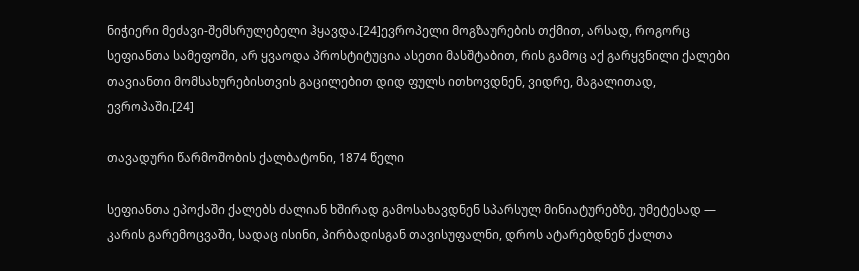ნიჭიერი მეძავი-შემსრულებელი ჰყავდა.[24]ევროპელი მოგზაურების თქმით, არსად, როგორც სეფიანთა სამეფოში, არ ყვაოდა პროსტიტუცია ასეთი მასშტაბით, რის გამოც აქ გარყვნილი ქალები თავიანთი მომსახურებისთვის გაცილებით დიდ ფულს ითხოვდნენ, ვიდრე, მაგალითად, ევროპაში.[24]

თავადური წარმოშობის ქალბატონი, 1874 წელი

სეფიანთა ეპოქაში ქალებს ძალიან ხშირად გამოსახავდნენ სპარსულ მინიატურებზე, უმეტესად — კარის გარემოცვაში, სადაც ისინი, პირბადისგან თავისუფალნი, დროს ატარებდნენ ქალთა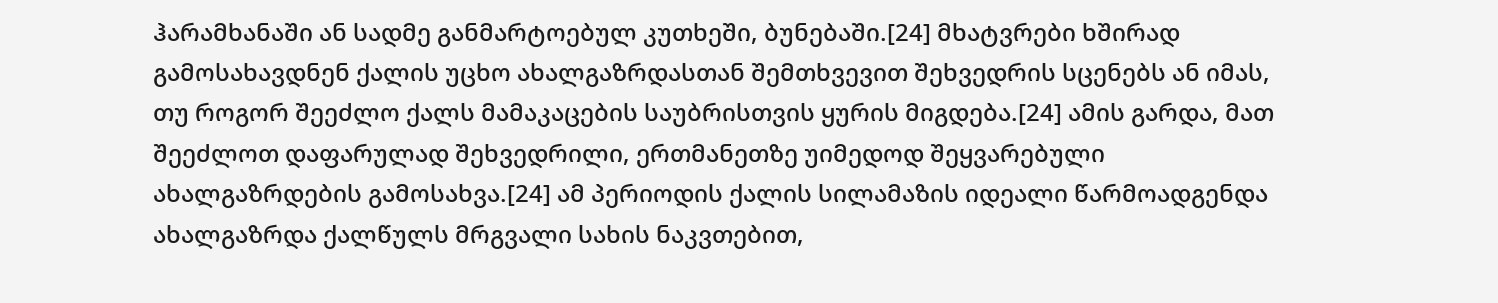ჰარამხანაში ან სადმე განმარტოებულ კუთხეში, ბუნებაში.[24] მხატვრები ხშირად გამოსახავდნენ ქალის უცხო ახალგაზრდასთან შემთხვევით შეხვედრის სცენებს ან იმას, თუ როგორ შეეძლო ქალს მამაკაცების საუბრისთვის ყურის მიგდება.[24] ამის გარდა, მათ შეეძლოთ დაფარულად შეხვედრილი, ერთმანეთზე უიმედოდ შეყვარებული ახალგაზრდების გამოსახვა.[24] ამ პერიოდის ქალის სილამაზის იდეალი წარმოადგენდა ახალგაზრდა ქალწულს მრგვალი სახის ნაკვთებით,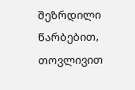შეზრდილი წარბებით, თოვლივით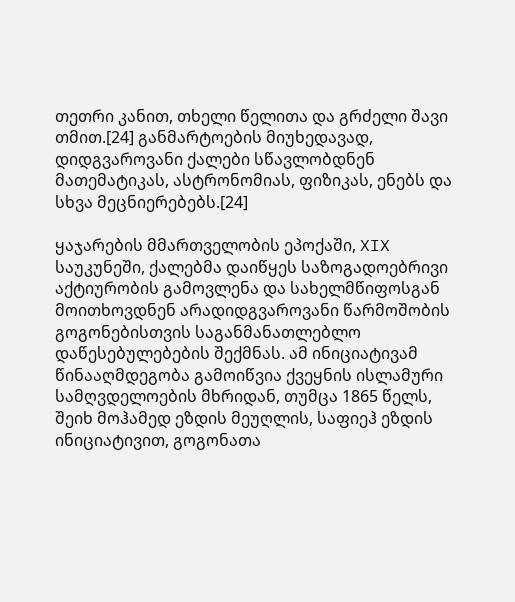თეთრი კანით, თხელი წელითა და გრძელი შავი თმით.[24] განმარტოების მიუხედავად, დიდგვაროვანი ქალები სწავლობდნენ მათემატიკას, ასტრონომიას, ფიზიკას, ენებს და სხვა მეცნიერებებს.[24]

ყაჯარების მმართველობის ეპოქაში, XIX საუკუნეში, ქალებმა დაიწყეს საზოგადოებრივი აქტიურობის გამოვლენა და სახელმწიფოსგან მოითხოვდნენ არადიდგვაროვანი წარმოშობის გოგონებისთვის საგანმანათლებლო დაწესებულებების შექმნას. ამ ინიციატივამ წინააღმდეგობა გამოიწვია ქვეყნის ისლამური სამღვდელოების მხრიდან, თუმცა 1865 წელს, შეიხ მოჰამედ ეზდის მეუღლის, საფიეჰ ეზდის ინიციატივით, გოგონათა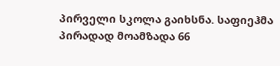პირველი სკოლა გაიხსნა. საფიეჰმა პირადად მოამზადა 66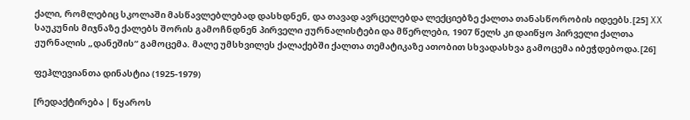ქალი, რომლებიც სკოლაში მასწავლებლებად დასხდნენ, და თავად ავრცელებდა ლექციებზე ქალთა თანასწორობის იდეებს.[25] XX საუკუნის მიჯნაზე ქალებს შორის გამოჩნდნენ პირველი ჟურნალისტები და მწერლები, 1907 წელს კი დაიწყო პირველი ქალთა ჟურნალის „დანეშის“ გამოცემა. მალე უმსხვილეს ქალაქებში ქალთა თემატიკაზე ათობით სხვადასხვა გამოცემა იბეჭდებოდა.[26]

ფეჰლევიანთა დინასტია (1925-1979)

[რედაქტირება | წყაროს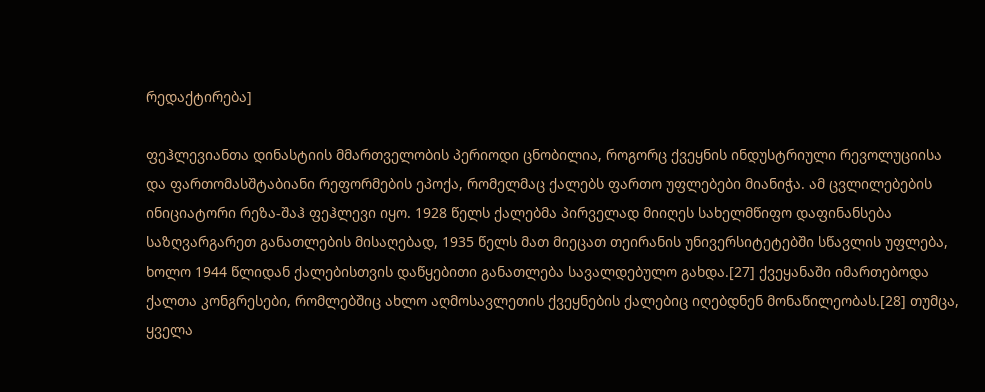რედაქტირება]

ფეჰლევიანთა დინასტიის მმართველობის პერიოდი ცნობილია, როგორც ქვეყნის ინდუსტრიული რევოლუციისა და ფართომასშტაბიანი რეფორმების ეპოქა, რომელმაც ქალებს ფართო უფლებები მიანიჭა. ამ ცვლილებების ინიციატორი რეზა-შაჰ ფეჰლევი იყო. 1928 წელს ქალებმა პირველად მიიღეს სახელმწიფო დაფინანსება საზღვარგარეთ განათლების მისაღებად, 1935 წელს მათ მიეცათ თეირანის უნივერსიტეტებში სწავლის უფლება, ხოლო 1944 წლიდან ქალებისთვის დაწყებითი განათლება სავალდებულო გახდა.[27] ქვეყანაში იმართებოდა ქალთა კონგრესები, რომლებშიც ახლო აღმოსავლეთის ქვეყნების ქალებიც იღებდნენ მონაწილეობას.[28] თუმცა, ყველა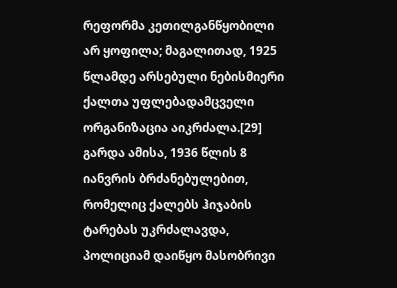რეფორმა კეთილგანწყობილი არ ყოფილა; მაგალითად, 1925 წლამდე არსებული ნებისმიერი ქალთა უფლებადამცველი ორგანიზაცია აიკრძალა.[29] გარდა ამისა, 1936 წლის 8 იანვრის ბრძანებულებით, რომელიც ქალებს ჰიჯაბის ტარებას უკრძალავდა, პოლიციამ დაიწყო მასობრივი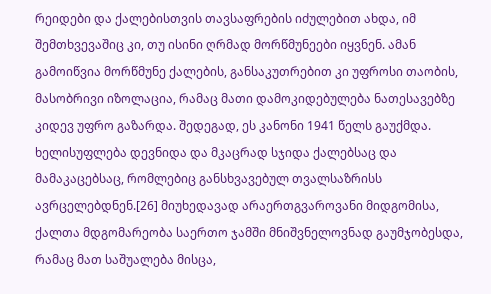რეიდები და ქალებისთვის თავსაფრების იძულებით ახდა, იმ შემთხვევაშიც კი, თუ ისინი ღრმად მორწმუნეები იყვნენ. ამან გამოიწვია მორწმუნე ქალების, განსაკუთრებით კი უფროსი თაობის, მასობრივი იზოლაცია, რამაც მათი დამოკიდებულება ნათესავებზე კიდევ უფრო გაზარდა. შედეგად, ეს კანონი 1941 წელს გაუქმდა. ხელისუფლება დევნიდა და მკაცრად სჯიდა ქალებსაც და მამაკაცებსაც, რომლებიც განსხვავებულ თვალსაზრისს ავრცელებდნენ.[26] მიუხედავად არაერთგვაროვანი მიდგომისა, ქალთა მდგომარეობა საერთო ჯამში მნიშვნელოვნად გაუმჯობესდა, რამაც მათ საშუალება მისცა,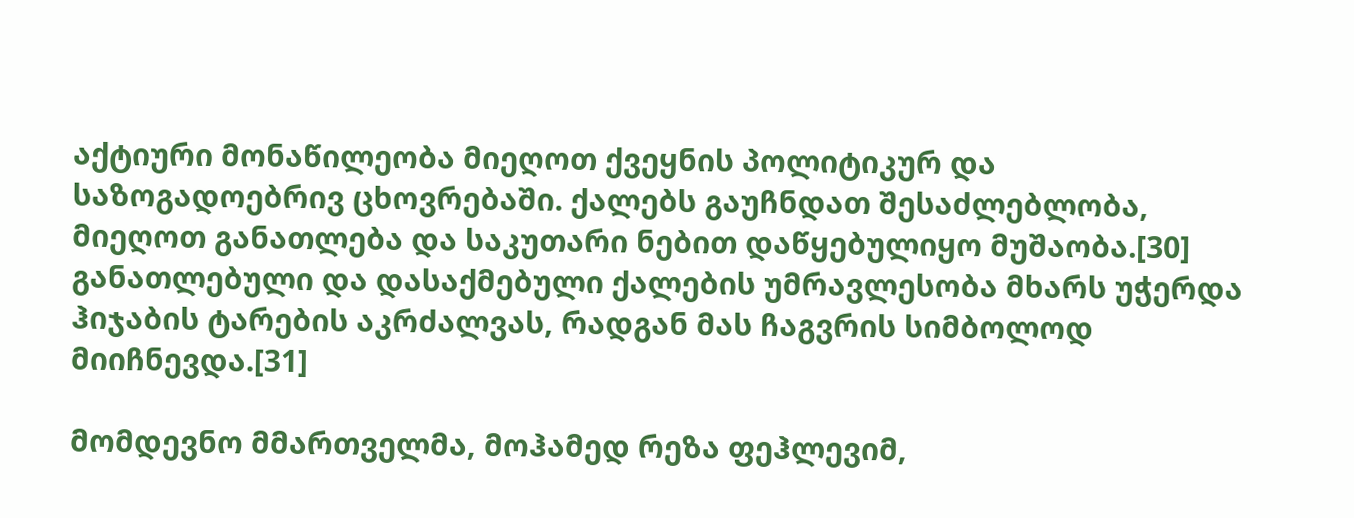აქტიური მონაწილეობა მიეღოთ ქვეყნის პოლიტიკურ და საზოგადოებრივ ცხოვრებაში. ქალებს გაუჩნდათ შესაძლებლობა, მიეღოთ განათლება და საკუთარი ნებით დაწყებულიყო მუშაობა.[30] განათლებული და დასაქმებული ქალების უმრავლესობა მხარს უჭერდა ჰიჯაბის ტარების აკრძალვას, რადგან მას ჩაგვრის სიმბოლოდ მიიჩნევდა.[31]

მომდევნო მმართველმა, მოჰამედ რეზა ფეჰლევიმ,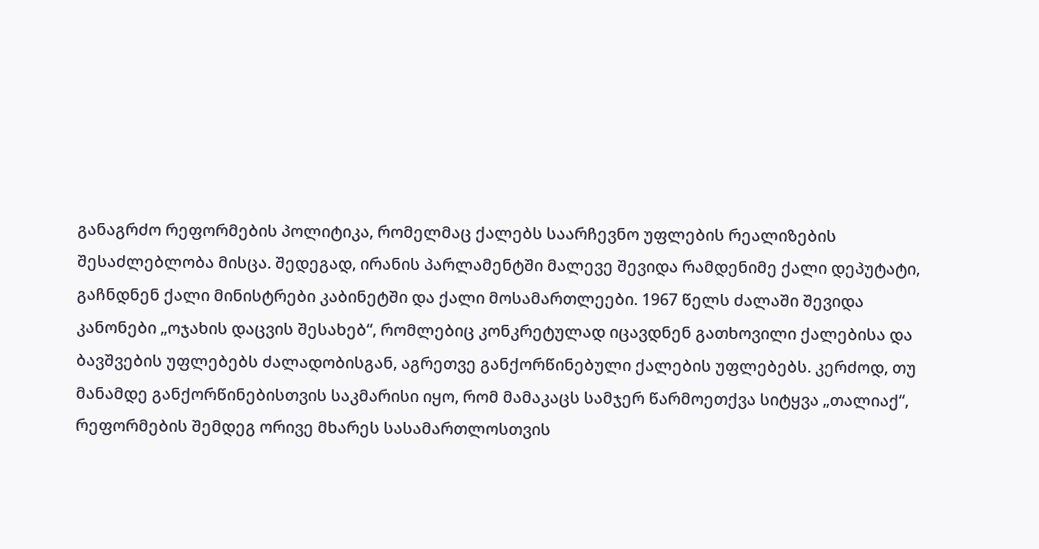განაგრძო რეფორმების პოლიტიკა, რომელმაც ქალებს საარჩევნო უფლების რეალიზების შესაძლებლობა მისცა. შედეგად, ირანის პარლამენტში მალევე შევიდა რამდენიმე ქალი დეპუტატი, გაჩნდნენ ქალი მინისტრები კაბინეტში და ქალი მოსამართლეები. 1967 წელს ძალაში შევიდა კანონები „ოჯახის დაცვის შესახებ“, რომლებიც კონკრეტულად იცავდნენ გათხოვილი ქალებისა და ბავშვების უფლებებს ძალადობისგან, აგრეთვე განქორწინებული ქალების უფლებებს. კერძოდ, თუ მანამდე განქორწინებისთვის საკმარისი იყო, რომ მამაკაცს სამჯერ წარმოეთქვა სიტყვა „თალიაქ“, რეფორმების შემდეგ ორივე მხარეს სასამართლოსთვის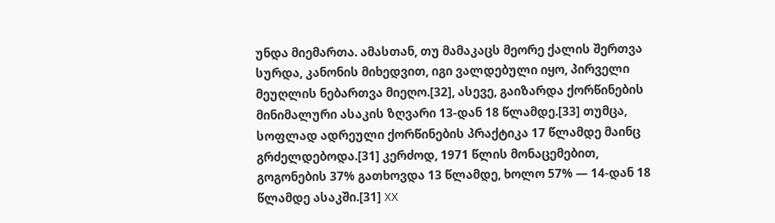უნდა მიემართა. ამასთან, თუ მამაკაცს მეორე ქალის შერთვა სურდა, კანონის მიხედვით, იგი ვალდებული იყო, პირველი მეუღლის ნებართვა მიეღო.[32], ასევე, გაიზარდა ქორწინების მინიმალური ასაკის ზღვარი 13-დან 18 წლამდე.[33] თუმცა, სოფლად ადრეული ქორწინების პრაქტიკა 17 წლამდე მაინც გრძელდებოდა.[31] კერძოდ, 1971 წლის მონაცემებით, გოგონების 37% გათხოვდა 13 წლამდე, ხოლო 57% — 14-დან 18 წლამდე ასაკში.[31] XX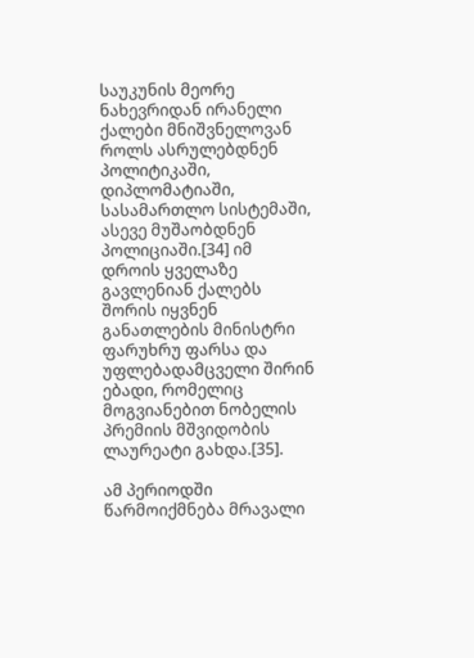საუკუნის მეორე ნახევრიდან ირანელი ქალები მნიშვნელოვან როლს ასრულებდნენ პოლიტიკაში, დიპლომატიაში, სასამართლო სისტემაში, ასევე მუშაობდნენ პოლიციაში.[34] იმ დროის ყველაზე გავლენიან ქალებს შორის იყვნენ განათლების მინისტრი ფარუხრუ ფარსა და უფლებადამცველი შირინ ებადი, რომელიც მოგვიანებით ნობელის პრემიის მშვიდობის ლაურეატი გახდა.[35].

ამ პერიოდში წარმოიქმნება მრავალი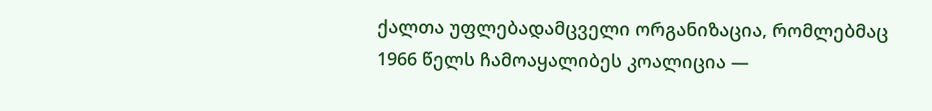ქალთა უფლებადამცველი ორგანიზაცია, რომლებმაც 1966 წელს ჩამოაყალიბეს კოალიცია —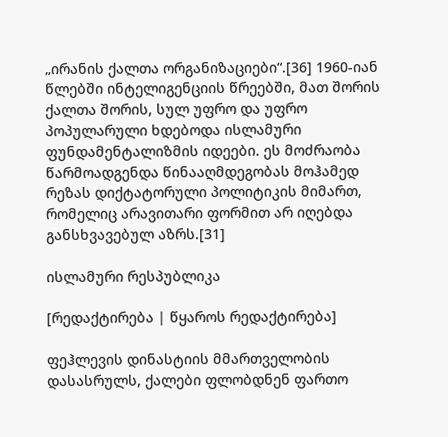„ირანის ქალთა ორგანიზაციები“.[36] 1960-იან წლებში ინტელიგენციის წრეებში, მათ შორის ქალთა შორის, სულ უფრო და უფრო პოპულარული ხდებოდა ისლამური ფუნდამენტალიზმის იდეები. ეს მოძრაობა წარმოადგენდა წინააღმდეგობას მოჰამედ რეზას დიქტატორული პოლიტიკის მიმართ, რომელიც არავითარი ფორმით არ იღებდა განსხვავებულ აზრს.[31]

ისლამური რესპუბლიკა

[რედაქტირება | წყაროს რედაქტირება]

ფეჰლევის დინასტიის მმართველობის დასასრულს, ქალები ფლობდნენ ფართო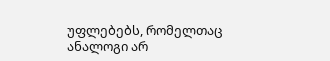უფლებებს, რომელთაც ანალოგი არ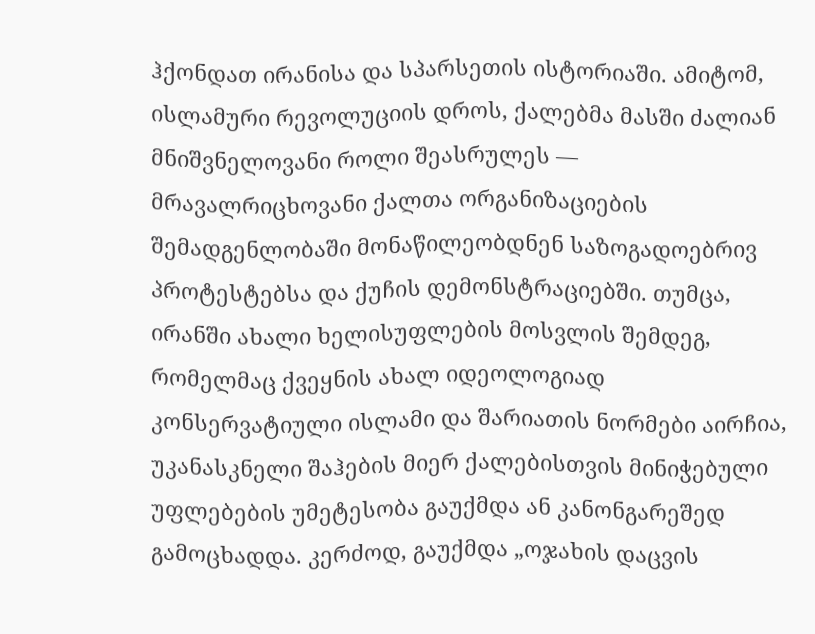ჰქონდათ ირანისა და სპარსეთის ისტორიაში. ამიტომ, ისლამური რევოლუციის დროს, ქალებმა მასში ძალიან მნიშვნელოვანი როლი შეასრულეს — მრავალრიცხოვანი ქალთა ორგანიზაციების შემადგენლობაში მონაწილეობდნენ საზოგადოებრივ პროტესტებსა და ქუჩის დემონსტრაციებში. თუმცა, ირანში ახალი ხელისუფლების მოსვლის შემდეგ, რომელმაც ქვეყნის ახალ იდეოლოგიად კონსერვატიული ისლამი და შარიათის ნორმები აირჩია, უკანასკნელი შაჰების მიერ ქალებისთვის მინიჭებული უფლებების უმეტესობა გაუქმდა ან კანონგარეშედ გამოცხადდა. კერძოდ, გაუქმდა „ოჯახის დაცვის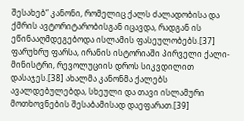შესახებ“ კანონი, რომელიც ქალს ძალადობისა და ქმრის ავტორიტარობისგან იცავდა, რადგან ის ეწინააღმდეგებოდა ისლამის ფასეულობებს.[37] ფარუხრუ ფარსა, ირანის ისტორიაში პირველი ქალი-მინისტრი, რევოლუციის დროს სიკვდილით დასაჯეს.[38] ახალმა კანონმა ქალებს ავალდებულებდა, სხეული და თავი ისლამური მოთხოვნების შესაბამისად დაეფარათ.[39]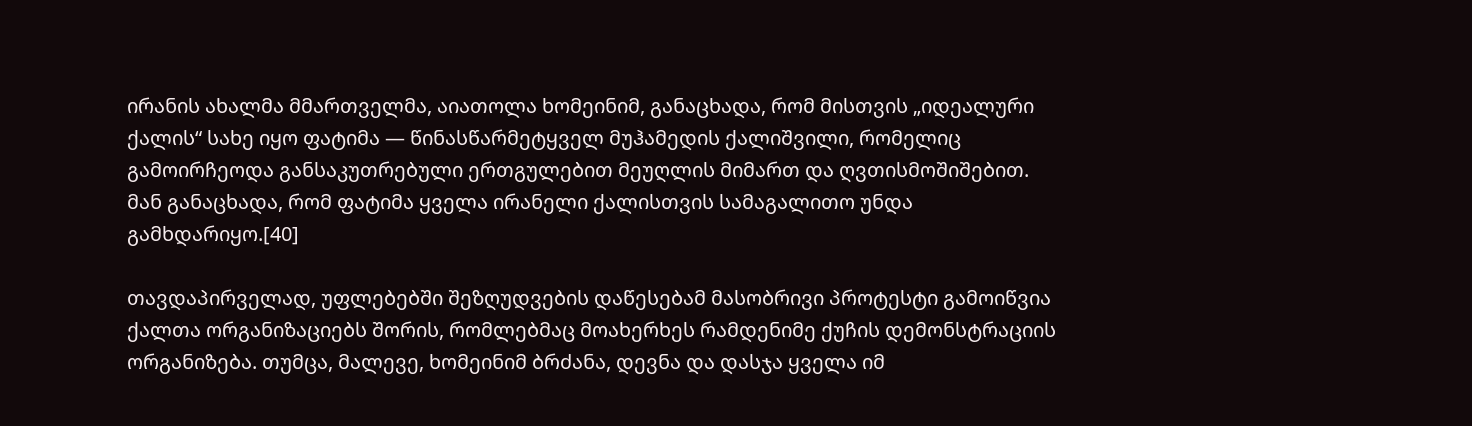ირანის ახალმა მმართველმა, აიათოლა ხომეინიმ, განაცხადა, რომ მისთვის „იდეალური ქალის“ სახე იყო ფატიმა — წინასწარმეტყველ მუჰამედის ქალიშვილი, რომელიც გამოირჩეოდა განსაკუთრებული ერთგულებით მეუღლის მიმართ და ღვთისმოშიშებით. მან განაცხადა, რომ ფატიმა ყველა ირანელი ქალისთვის სამაგალითო უნდა გამხდარიყო.[40]

თავდაპირველად, უფლებებში შეზღუდვების დაწესებამ მასობრივი პროტესტი გამოიწვია ქალთა ორგანიზაციებს შორის, რომლებმაც მოახერხეს რამდენიმე ქუჩის დემონსტრაციის ორგანიზება. თუმცა, მალევე, ხომეინიმ ბრძანა, დევნა და დასჯა ყველა იმ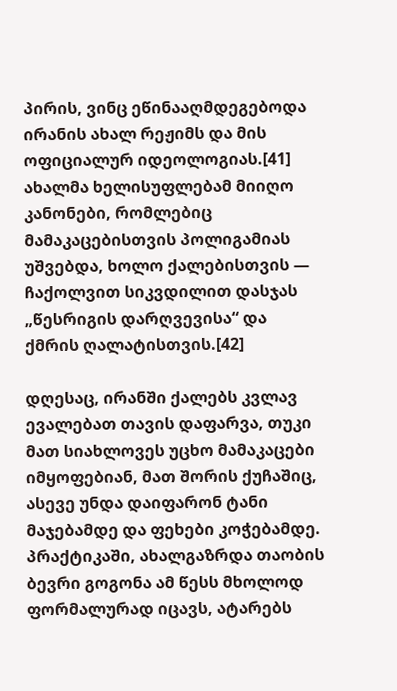პირის, ვინც ეწინააღმდეგებოდა ირანის ახალ რეჟიმს და მის ოფიციალურ იდეოლოგიას.[41] ახალმა ხელისუფლებამ მიიღო კანონები, რომლებიც მამაკაცებისთვის პოლიგამიას უშვებდა, ხოლო ქალებისთვის — ჩაქოლვით სიკვდილით დასჯას „წესრიგის დარღვევისა“ და ქმრის ღალატისთვის.[42]

დღესაც, ირანში ქალებს კვლავ ევალებათ თავის დაფარვა, თუკი მათ სიახლოვეს უცხო მამაკაცები იმყოფებიან, მათ შორის ქუჩაშიც, ასევე უნდა დაიფარონ ტანი მაჯებამდე და ფეხები კოჭებამდე. პრაქტიკაში, ახალგაზრდა თაობის ბევრი გოგონა ამ წესს მხოლოდ ფორმალურად იცავს, ატარებს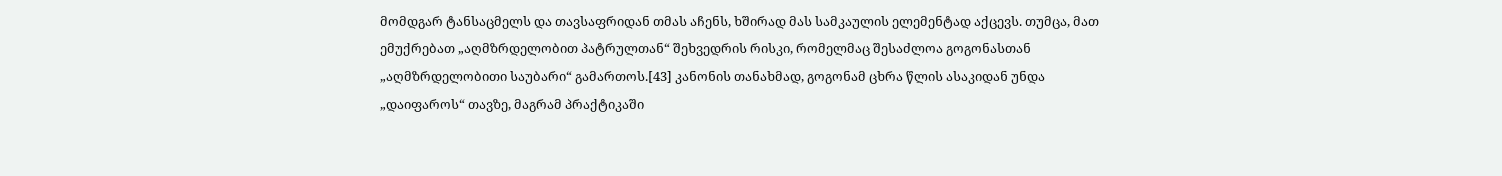მომდგარ ტანსაცმელს და თავსაფრიდან თმას აჩენს, ხშირად მას სამკაულის ელემენტად აქცევს. თუმცა, მათ ემუქრებათ „აღმზრდელობით პატრულთან“ შეხვედრის რისკი, რომელმაც შესაძლოა გოგონასთან „აღმზრდელობითი საუბარი“ გამართოს.[43] კანონის თანახმად, გოგონამ ცხრა წლის ასაკიდან უნდა „დაიფაროს“ თავზე, მაგრამ პრაქტიკაში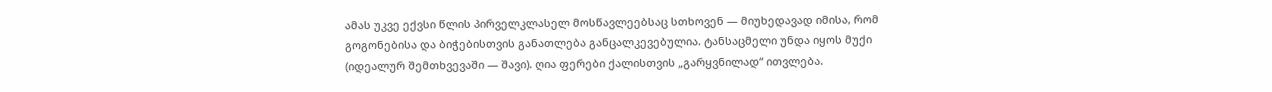ამას უკვე ექვსი წლის პირველკლასელ მოსწავლეებსაც სთხოვენ — მიუხედავად იმისა, რომ გოგონებისა და ბიჭებისთვის განათლება განცალკევებულია. ტანსაცმელი უნდა იყოს მუქი (იდეალურ შემთხვევაში — შავი). ღია ფერები ქალისთვის „გარყვნილად“ ითვლება.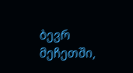ბევრ მეჩეთში,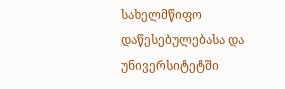სახელმწიფო დაწესებულებასა და უნივერსიტეტში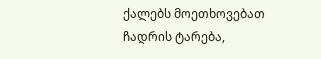ქალებს მოეთხოვებათ ჩადრის ტარება,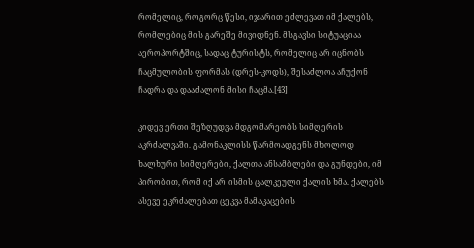რომელიც, როგორც წესი, იჯარით ეძლევათ იმ ქალებს, რომლებიც მის გარეშე მივიდნენ. მსგავსი სიტუაციაა აეროპორტშიც, სადაც ტურისტს, რომელიც არ იცნობს ჩაცმულობის ფორმას (დრეს-კოდს), შესაძლოა აჩუქონ ჩადრა და დააძალონ მისი ჩაცმა.[43]

კიდევ ერთი შეზღუდვა მდგომარეობს სიმღერის აკრძალვაში. გამონაკლისს წარმოადგენს მხოლოდ ხალხური სიმღერები, ქალთა ანსამბლები და გუნდები, იმ პირობით, რომ იქ არ ისმის ცალკეული ქალის ხმა. ქალებს ასევე ეკრძალებათ ცეკვა მამაკაცების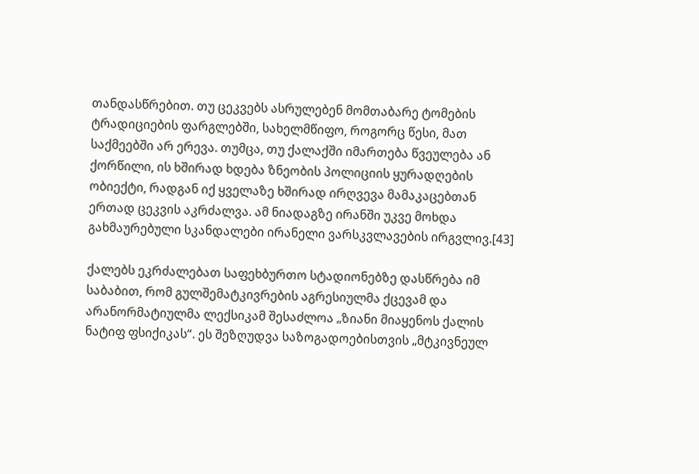თანდასწრებით. თუ ცეკვებს ასრულებენ მომთაბარე ტომების ტრადიციების ფარგლებში, სახელმწიფო, როგორც წესი, მათ საქმეებში არ ერევა. თუმცა, თუ ქალაქში იმართება წვეულება ან ქორწილი, ის ხშირად ხდება ზნეობის პოლიციის ყურადღების ობიექტი, რადგან იქ ყველაზე ხშირად ირღვევა მამაკაცებთან ერთად ცეკვის აკრძალვა. ამ ნიადაგზე ირანში უკვე მოხდა გახმაურებული სკანდალები ირანელი ვარსკვლავების ირგვლივ.[43]

ქალებს ეკრძალებათ საფეხბურთო სტადიონებზე დასწრება იმ საბაბით, რომ გულშემატკივრების აგრესიულმა ქცევამ და არანორმატიულმა ლექსიკამ შესაძლოა „ზიანი მიაყენოს ქალის ნატიფ ფსიქიკას“. ეს შეზღუდვა საზოგადოებისთვის „მტკივნეულ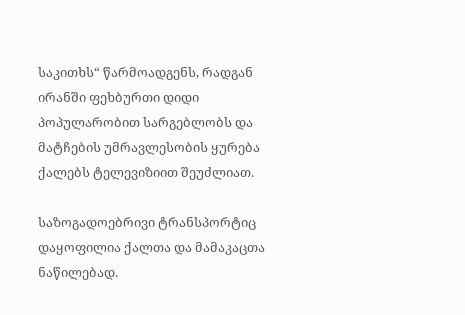საკითხს“ წარმოადგენს, რადგან ირანში ფეხბურთი დიდი პოპულარობით სარგებლობს და მატჩების უმრავლესობის ყურება ქალებს ტელევიზიით შეუძლიათ.

საზოგადოებრივი ტრანსპორტიც დაყოფილია ქალთა და მამაკაცთა ნაწილებად.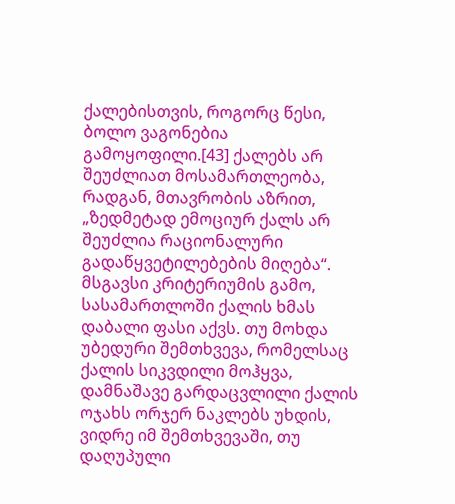ქალებისთვის, როგორც წესი, ბოლო ვაგონებია გამოყოფილი.[43] ქალებს არ შეუძლიათ მოსამართლეობა, რადგან, მთავრობის აზრით, „ზედმეტად ემოციურ ქალს არ შეუძლია რაციონალური გადაწყვეტილებების მიღება“. მსგავსი კრიტერიუმის გამო, სასამართლოში ქალის ხმას დაბალი ფასი აქვს. თუ მოხდა უბედური შემთხვევა, რომელსაც ქალის სიკვდილი მოჰყვა, დამნაშავე გარდაცვლილი ქალის ოჯახს ორჯერ ნაკლებს უხდის, ვიდრე იმ შემთხვევაში, თუ დაღუპული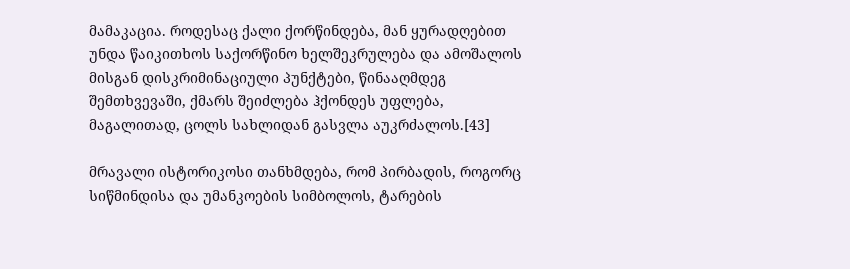მამაკაცია. როდესაც ქალი ქორწინდება, მან ყურადღებით უნდა წაიკითხოს საქორწინო ხელშეკრულება და ამოშალოს მისგან დისკრიმინაციული პუნქტები, წინააღმდეგ შემთხვევაში, ქმარს შეიძლება ჰქონდეს უფლება, მაგალითად, ცოლს სახლიდან გასვლა აუკრძალოს.[43]

მრავალი ისტორიკოსი თანხმდება, რომ პირბადის, როგორც სიწმინდისა და უმანკოების სიმბოლოს, ტარების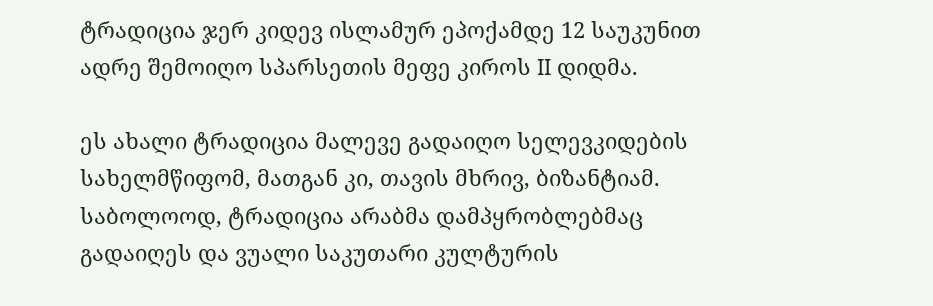ტრადიცია ჯერ კიდევ ისლამურ ეპოქამდე 12 საუკუნით ადრე შემოიღო სპარსეთის მეფე კიროს II დიდმა.

ეს ახალი ტრადიცია მალევე გადაიღო სელევკიდების სახელმწიფომ, მათგან კი, თავის მხრივ, ბიზანტიამ. საბოლოოდ, ტრადიცია არაბმა დამპყრობლებმაც გადაიღეს და ვუალი საკუთარი კულტურის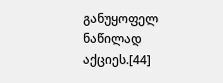განუყოფელ ნაწილად აქციეს.[44]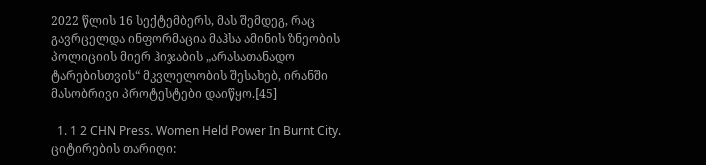2022 წლის 16 სექტემბერს, მას შემდეგ, რაც გავრცელდა ინფორმაცია მაჰსა ამინის ზნეობის პოლიციის მიერ ჰიჯაბის „არასათანადო ტარებისთვის“ მკვლელობის შესახებ, ირანში მასობრივი პროტესტები დაიწყო.[45]

  1. 1 2 CHN Press. Women Held Power In Burnt City. ციტირების თარიღი: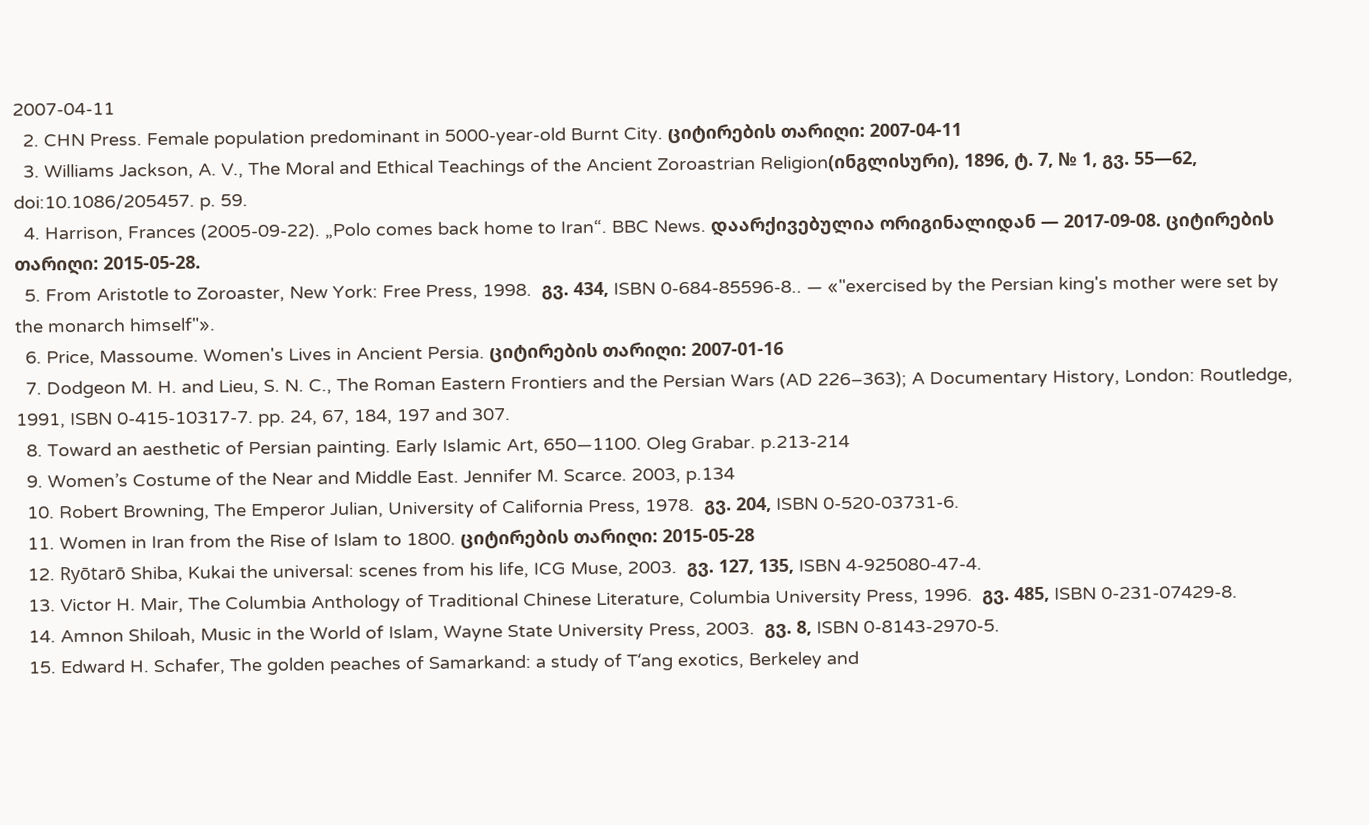2007-04-11
  2. CHN Press. Female population predominant in 5000-year-old Burnt City. ციტირების თარიღი: 2007-04-11
  3. Williams Jackson, A. V., The Moral and Ethical Teachings of the Ancient Zoroastrian Religion(ინგლისური), 1896, ტ. 7, № 1, გვ. 55—62, doi:10.1086/205457. p. 59.
  4. Harrison, Frances (2005-09-22). „Polo comes back home to Iran“. BBC News. დაარქივებულია ორიგინალიდან — 2017-09-08. ციტირების თარიღი: 2015-05-28.
  5. From Aristotle to Zoroaster, New York: Free Press, 1998.  გვ. 434, ISBN 0-684-85596-8.. — «"exercised by the Persian king's mother were set by the monarch himself"».
  6. Price, Massoume. Women's Lives in Ancient Persia. ციტირების თარიღი: 2007-01-16
  7. Dodgeon M. H. and Lieu, S. N. C., The Roman Eastern Frontiers and the Persian Wars (AD 226–363); A Documentary History, London: Routledge, 1991, ISBN 0-415-10317-7. pp. 24, 67, 184, 197 and 307.
  8. Toward an aesthetic of Persian painting. Early Islamic Art, 650—1100. Oleg Grabar. p.213-214
  9. Women’s Costume of the Near and Middle East. Jennifer M. Scarce. 2003, p.134
  10. Robert Browning, The Emperor Julian, University of California Press, 1978.  გვ. 204, ISBN 0-520-03731-6.
  11. Women in Iran from the Rise of Islam to 1800. ციტირების თარიღი: 2015-05-28
  12. Ryōtarō Shiba, Kukai the universal: scenes from his life, ICG Muse, 2003.  გვ. 127, 135, ISBN 4-925080-47-4.
  13. Victor H. Mair, The Columbia Anthology of Traditional Chinese Literature, Columbia University Press, 1996.  გვ. 485, ISBN 0-231-07429-8.
  14. Amnon Shiloah, Music in the World of Islam, Wayne State University Press, 2003.  გვ. 8, ISBN 0-8143-2970-5.
  15. Edward H. Schafer, The golden peaches of Samarkand: a study of Tʻang exotics, Berkeley and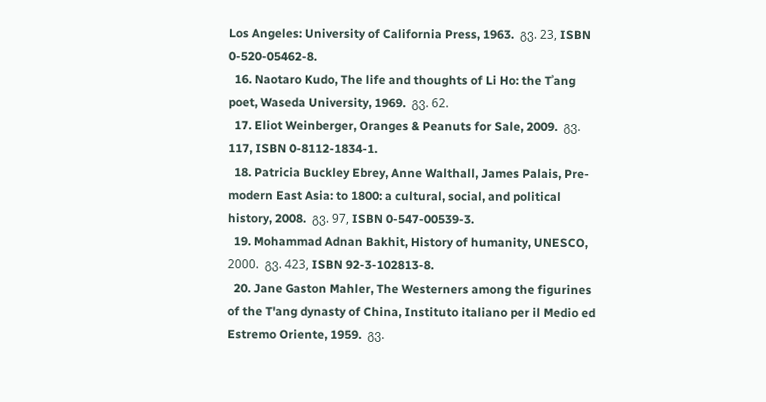Los Angeles: University of California Press, 1963.  გვ. 23, ISBN 0-520-05462-8.
  16. Naotaro Kudo, The life and thoughts of Li Ho: the Tʾang poet, Waseda University, 1969.  გვ. 62.
  17. Eliot Weinberger, Oranges & Peanuts for Sale, 2009.  გვ. 117, ISBN 0-8112-1834-1.
  18. Patricia Buckley Ebrey, Anne Walthall, James Palais, Pre-modern East Asia: to 1800: a cultural, social, and political history, 2008.  გვ. 97, ISBN 0-547-00539-3.
  19. Mohammad Adnan Bakhit, History of humanity, UNESCO, 2000.  გვ. 423, ISBN 92-3-102813-8.
  20. Jane Gaston Mahler, The Westerners among the figurines of the T'ang dynasty of China, Instituto italiano per il Medio ed Estremo Oriente, 1959.  გვ.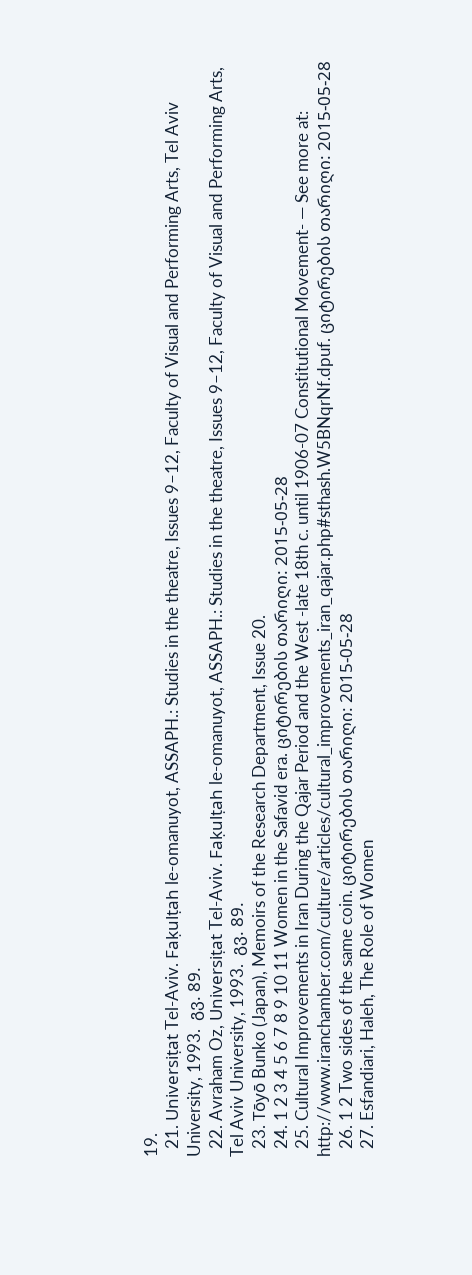19.
  21. Universiṭat Tel-Aviv. Faḳulṭah le-omanuyot, ASSAPH.: Studies in the theatre, Issues 9–12, Faculty of Visual and Performing Arts, Tel Aviv University, 1993.  გვ. 89.
  22. Avraham Oz, Universiṭat Tel-Aviv. Faḳulṭah le-omanuyot, ASSAPH.: Studies in the theatre, Issues 9–12, Faculty of Visual and Performing Arts, Tel Aviv University, 1993.  გვ. 89.
  23. Tōyō Bunko (Japan), Memoirs of the Research Department, Issue 20.
  24. 1 2 3 4 5 6 7 8 9 10 11 Women in the Safavid era. ციტირების თარიღი: 2015-05-28
  25. Cultural Improvements in Iran During the Qajar Period and the West -late 18th c. until 1906-07 Constitutional Movement- — See more at: http://www.iranchamber.com/culture/articles/cultural_improvements_iran_qajar.php#sthash.W5BNqrNf.dpuf. ციტირების თარიღი: 2015-05-28
  26. 1 2 Two sides of the same coin. ციტირების თარიღი: 2015-05-28
  27. Esfandiari, Haleh, The Role of Women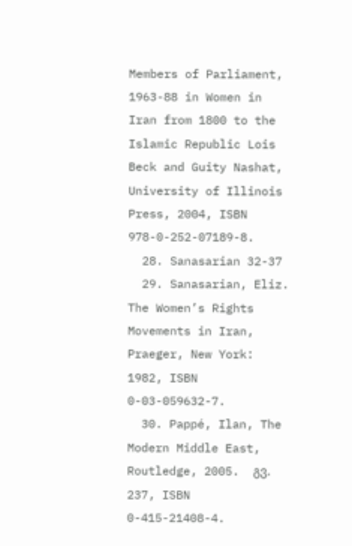Members of Parliament, 1963-88 in Women in Iran from 1800 to the Islamic Republic Lois Beck and Guity Nashat, University of Illinois Press, 2004, ISBN 978-0-252-07189-8.
  28. Sanasarian 32-37
  29. Sanasarian, Eliz. The Women’s Rights Movements in Iran, Praeger, New York: 1982, ISBN 0-03-059632-7.
  30. Pappé, Ilan, The Modern Middle East, Routledge, 2005.  გვ. 237, ISBN 0-415-21408-4.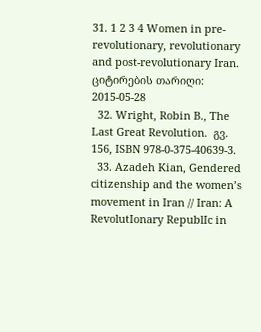31. 1 2 3 4 Women in pre-revolutionary, revolutionary and post-revolutionary Iran. ციტირების თარიღი: 2015-05-28
  32. Wright, Robin B., The Last Great Revolution.  გვ. 156, ISBN 978-0-375-40639-3.
  33. Azadeh Kian, Gendered citizenship and the women’s movement in Iran // Iran: A RevolutIonary RepublIc in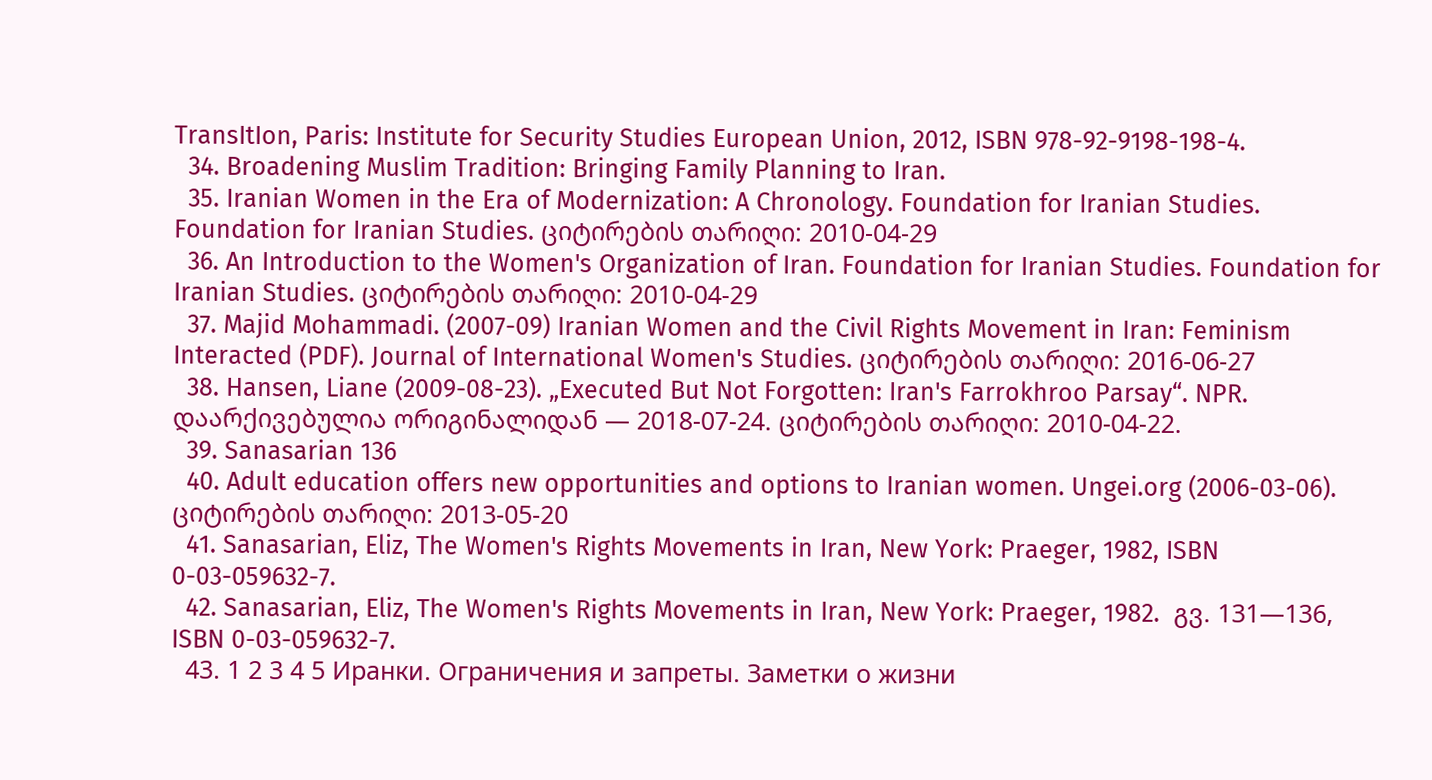TransItIon, Paris: Institute for Security Studies European Union, 2012, ISBN 978-92-9198-198-4.
  34. Broadening Muslim Tradition: Bringing Family Planning to Iran.
  35. Iranian Women in the Era of Modernization: A Chronology. Foundation for Iranian Studies. Foundation for Iranian Studies. ციტირების თარიღი: 2010-04-29
  36. An Introduction to the Women's Organization of Iran. Foundation for Iranian Studies. Foundation for Iranian Studies. ციტირების თარიღი: 2010-04-29
  37. Majid Mohammadi. (2007-09) Iranian Women and the Civil Rights Movement in Iran: Feminism Interacted (PDF). Journal of International Women's Studies. ციტირების თარიღი: 2016-06-27
  38. Hansen, Liane (2009-08-23). „Executed But Not Forgotten: Iran's Farrokhroo Parsay“. NPR. დაარქივებულია ორიგინალიდან — 2018-07-24. ციტირების თარიღი: 2010-04-22.
  39. Sanasarian 136
  40. Adult education offers new opportunities and options to Iranian women. Ungei.org (2006-03-06). ციტირების თარიღი: 2013-05-20
  41. Sanasarian, Eliz, The Women's Rights Movements in Iran, New York: Praeger, 1982, ISBN 0-03-059632-7.
  42. Sanasarian, Eliz, The Women's Rights Movements in Iran, New York: Praeger, 1982.  გვ. 131—136, ISBN 0-03-059632-7.
  43. 1 2 3 4 5 Иранки. Ограничения и запреты. Заметки о жизни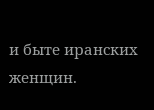и быте иранских женщин.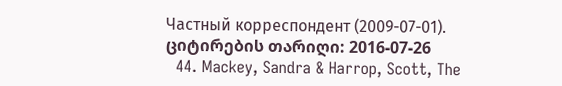Частный корреспондент (2009-07-01). ციტირების თარიღი: 2016-07-26
  44. Mackey, Sandra & Harrop, Scott, The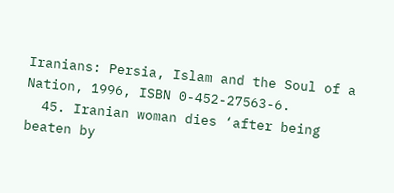Iranians: Persia, Islam and the Soul of a Nation, 1996, ISBN 0-452-27563-6.
  45. Iranian woman dies ‘after being beaten by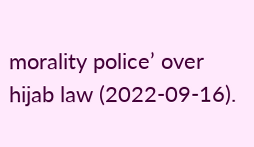morality police’ over hijab law (2022-09-16).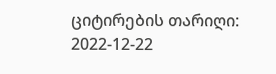ციტირების თარიღი: 2022-12-22